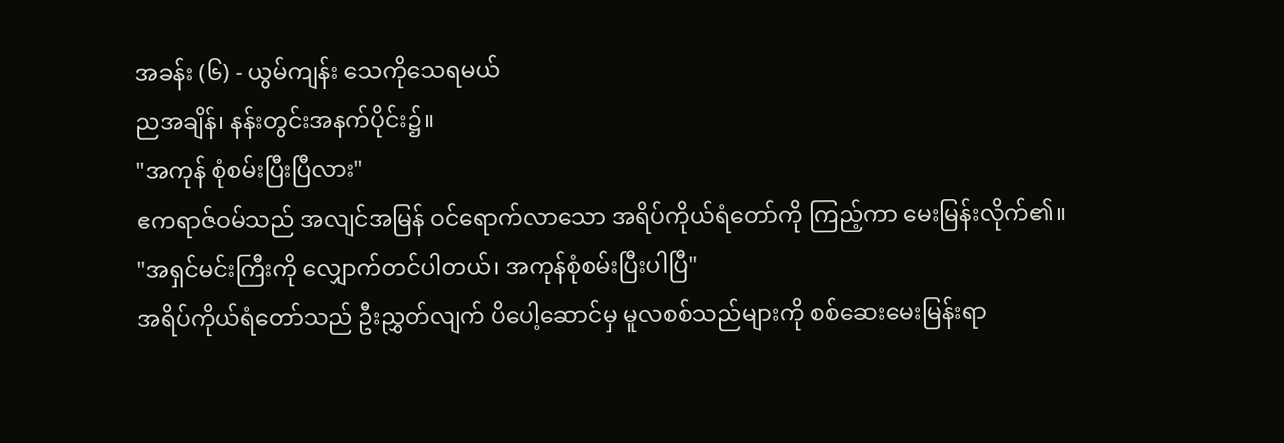အခန်း (၆) - ယွမ်ကျန်း သေကိုသေရမယ်
ညအချိန်၊ နန်းတွင်းအနက်ပိုင်း၌။
"အကုန် စုံစမ်းပြီးပြီလား"
ဧကရာဇ်ဝမ်သည် အလျင်အမြန် ဝင်ရောက်လာသော အရိပ်ကိုယ်ရံတော်ကို ကြည့်ကာ မေးမြန်းလိုက်၏။
"အရှင်မင်းကြီးကို လျှောက်တင်ပါတယ်၊ အကုန်စုံစမ်းပြီးပါပြီ"
အရိပ်ကိုယ်ရံတော်သည် ဦးညွှတ်လျက် ပိပေါ့ဆောင်မှ မူလစစ်သည်များကို စစ်ဆေးမေးမြန်းရာ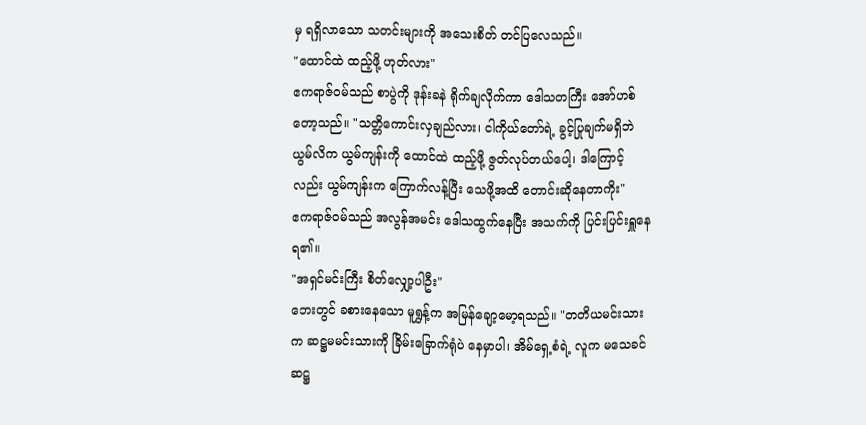မှ ရရှိလာသော သတင်းများကို အသေးစိတ် တင်ပြလေသည်။
"ထောင်ထဲ ထည့်ဖို့ ဟုတ်လား"
ဧကရာဇ်ဝမ်သည် စာပွဲကို ဒုန်းခနဲ ရိုက်ချလိုက်ကာ ဒေါသတကြီး အော်ဟစ်တော့သည်။ "သတ္တိကောင်းလှချည်လား၊ ငါကိုယ်တော်ရဲ့ ခွင့်ပြုချက်မရှိဘဲ ယွမ်လိက ယွမ်ကျန်းကို ထောင်ထဲ ထည့်ဖို့ ဇွတ်လုပ်တယ်ပေါ့၊ ဒါကြောင့်လည်း ယွမ်ကျန်းက ကြောက်လန့်ပြီး သေဖို့အထိ တောင်းဆိုနေတာကိုး"
ဧကရာဇ်ဝမ်သည် အလွန်အမင်း ဒေါသထွက်နေပြီး အသက်ကို ပြင်းပြင်းရှူနေရ၏။
"အရှင်မင်းကြီး စိတ်လျှော့ပါဦး"
ဘေးတွင် ခစားနေသော မူရွှန့်က အမြန်ချော့မော့ရသည်။ "တတိယမင်းသားက ဆဋ္ဌမမင်းသားကို ခြိမ်းခြောက်ရုံပဲ နေမှာပါ၊ အိမ်ရှေ့စံရဲ့ လူက မသေခင် ဆဋ္ဌ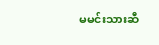မမင်းသားဆီ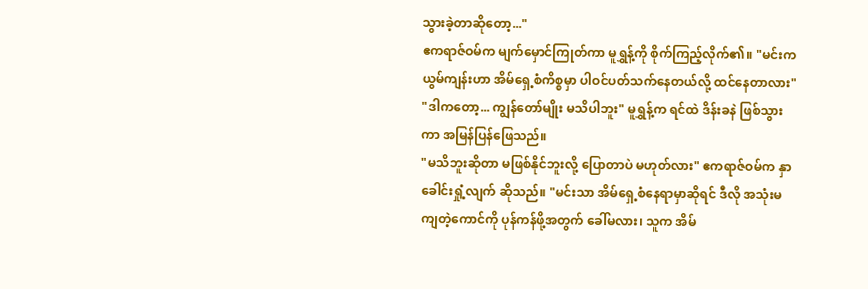သွားခဲ့တာဆိုတော့..."
ဧကရာဇ်ဝမ်က မျက်မှောင်ကြုတ်ကာ မူရွှန့်ကို စိုက်ကြည့်လိုက်၏။ "မင်းက ယွမ်ကျန်းဟာ အိမ်ရှေ့စံကိစ္စမှာ ပါဝင်ပတ်သက်နေတယ်လို့ ထင်နေတာလား"
"ဒါကတော့... ကျွန်တော်မျိုး မသိပါဘူး" မူရွှန့်က ရင်ထဲ ဒိန်းခနဲ ဖြစ်သွားကာ အမြန်ပြန်ဖြေသည်။
"မသိဘူးဆိုတာ မဖြစ်နိုင်ဘူးလို့ ပြောတာပဲ မဟုတ်လား" ဧကရာဇ်ဝမ်က နှာခေါင်းရှုံ့လျက် ဆိုသည်။ "မင်းသာ အိမ်ရှေ့စံနေရာမှာဆိုရင် ဒီလို အသုံးမကျတဲ့ကောင်ကို ပုန်ကန်ဖို့အတွက် ခေါ်မလား၊ သူက အိမ်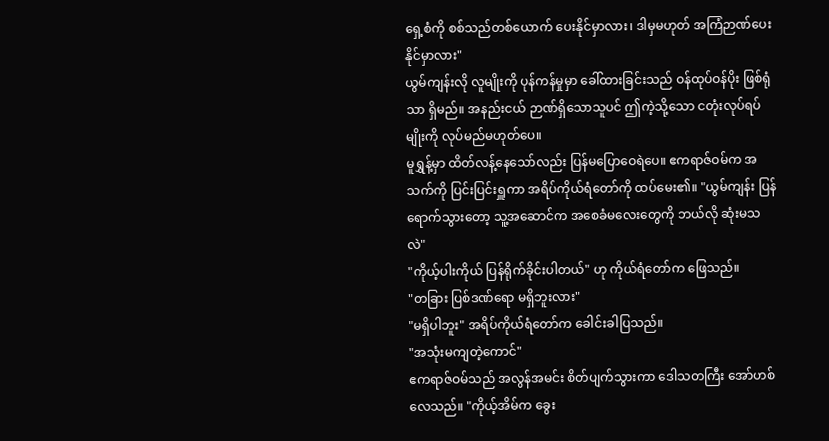ရှေ့စံကို စစ်သည်တစ်ယောက် ပေးနိုင်မှာလား၊ ဒါမှမဟုတ် အကြံဉာဏ်ပေးနိုင်မှာလား"
ယွမ်ကျန်းလို လူမျိုးကို ပုန်ကန်မှုမှာ ခေါ်ထားခြင်းသည် ဝန်ထုပ်ဝန်ပိုး ဖြစ်ရုံသာ ရှိမည်။ အနည်းငယ် ဉာဏ်ရှိသောသူပင် ဤကဲ့သို့သော ငတုံးလုပ်ရပ်မျိုးကို လုပ်မည်မဟုတ်ပေ။
မူရွှန့်မှာ ထိတ်လန့်နေသော်လည်း ပြန်မပြောဝေရဲပေ။ ဧကရာဇ်ဝမ်က အသက်ကို ပြင်းပြင်းရှူကာ အရိပ်ကိုယ်ရံတော်ကို ထပ်မေး၏။ "ယွမ်ကျန်း ပြန်ရောက်သွားတော့ သူ့အဆောင်က အစေခံမလေးတွေကို ဘယ်လို ဆုံးမသလဲ"
"ကိုယ့်ပါးကိုယ် ပြန်ရိုက်ခိုင်းပါတယ်" ဟု ကိုယ်ရံတော်က ဖြေသည်။
"တခြား ပြစ်ဒဏ်ရော မရှိဘူးလား"
"မရှိပါဘူး" အရိပ်ကိုယ်ရံတော်က ခေါင်းခါပြသည်။
"အသုံးမကျတဲ့ကောင်"
ဧကရာဇ်ဝမ်သည် အလွန်အမင်း စိတ်ပျက်သွားကာ ဒေါသတကြီး အော်ဟစ်လေသည်။ "ကိုယ့်အိမ်က ခွေး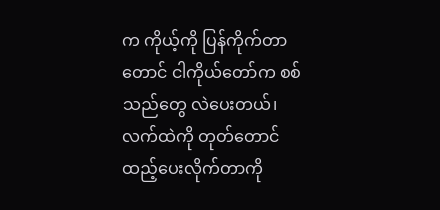က ကိုယ့်ကို ပြန်ကိုက်တာတောင် ငါကိုယ်တော်က စစ်သည်တွေ လဲပေးတယ်၊ လက်ထဲကို တုတ်တောင် ထည့်ပေးလိုက်တာကို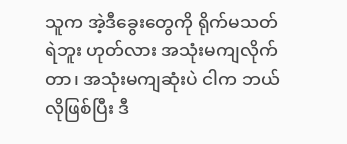သူက အဲ့ဒီခွေးတွေကို ရိုက်မသတ်ရဲဘူး ဟုတ်လား အသုံးမကျလိုက်တာ၊ အသုံးမကျဆုံးပဲ ငါက ဘယ်လိုဖြစ်ပြီး ဒီ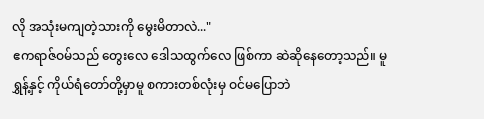လို အသုံးမကျတဲ့သားကို မွေးမိတာလဲ..."
ဧကရာဇ်ဝမ်သည် တွေးလေ ဒေါသထွက်လေ ဖြစ်ကာ ဆဲဆိုနေတော့သည်။ မူရွှန့်နှင့် ကိုယ်ရံတော်တို့မှာမူ စကားတစ်လုံးမှ ဝင်မပြောဘဲ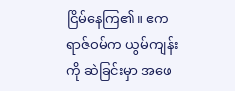ငြိမ်နေကြ၏။ ဧကရာဇ်ဝမ်က ယွမ်ကျန်းကို ဆဲခြင်းမှာ အဖေ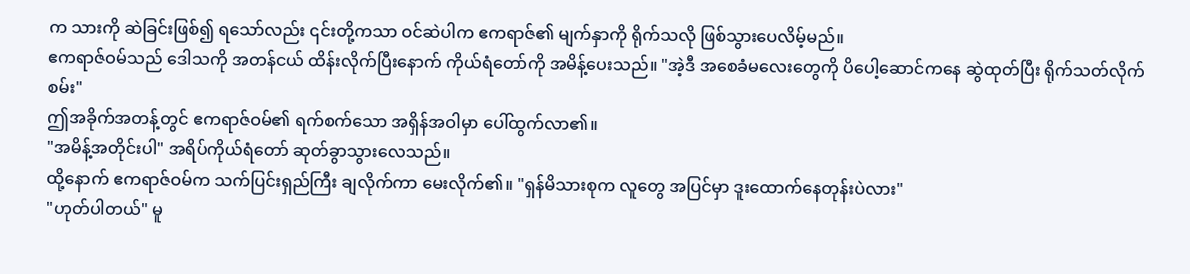က သားကို ဆဲခြင်းဖြစ်၍ ရသော်လည်း ၎င်းတို့ကသာ ဝင်ဆဲပါက ဧကရာဇ်၏ မျက်နှာကို ရိုက်သလို ဖြစ်သွားပေလိမ့်မည်။
ဧကရာဇ်ဝမ်သည် ဒေါသကို အတန်ငယ် ထိန်းလိုက်ပြီးနောက် ကိုယ်ရံတော်ကို အမိန့်ပေးသည်။ "အဲ့ဒီ အစေခံမလေးတွေကို ပိပေါ့ဆောင်ကနေ ဆွဲထုတ်ပြီး ရိုက်သတ်လိုက်စမ်း"
ဤအခိုက်အတန့်တွင် ဧကရာဇ်ဝမ်၏ ရက်စက်သော အရှိန်အဝါမှာ ပေါ်ထွက်လာ၏။
"အမိန့်အတိုင်းပါ" အရိပ်ကိုယ်ရံတော် ဆုတ်ခွာသွားလေသည်။
ထို့နောက် ဧကရာဇ်ဝမ်က သက်ပြင်းရှည်ကြီး ချလိုက်ကာ မေးလိုက်၏။ "ရှန်မိသားစုက လူတွေ အပြင်မှာ ဒူးထောက်နေတုန်းပဲလား"
"ဟုတ်ပါတယ်" မူ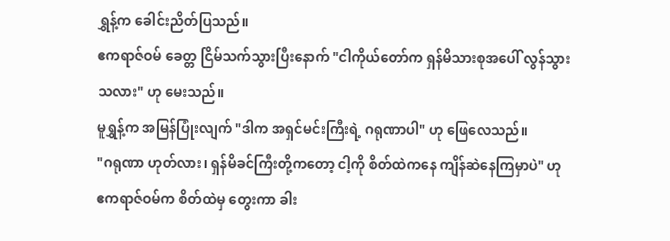ရွှန့်က ခေါင်းညိတ်ပြသည်။
ဧကရာဇ်ဝမ် ခေတ္တ ငြိမ်သက်သွားပြီးနောက် "ငါကိုယ်တော်က ရှန်မိသားစုအပေါ် လွန်သွားသလား" ဟု မေးသည်။
မူရွှန့်က အမြန်ပြုံးလျက် "ဒါက အရှင်မင်းကြီးရဲ့ ဂရုဏာပါ" ဟု ဖြေလေသည်။
"ဂရုဏာ ဟုတ်လား၊ ရှန်မိခင်ကြီးတို့ကတော့ ငါ့ကို စိတ်ထဲကနေ ကျိန်ဆဲနေကြမှာပဲ" ဟု ဧကရာဇ်ဝမ်က စိတ်ထဲမှ တွေးကာ ခါး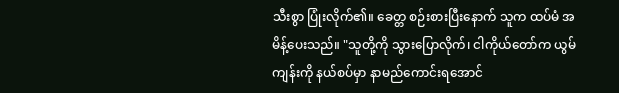သီးစွာ ပြုံးလိုက်၏။ ခေတ္တ စဉ်းစားပြီးနောက် သူက ထပ်မံ အမိန့်ပေးသည်။ "သူတို့ကို သွားပြောလိုက်၊ ငါကိုယ်တော်က ယွမ်ကျန်းကို နယ်စပ်မှာ နာမည်ကောင်းရအောင်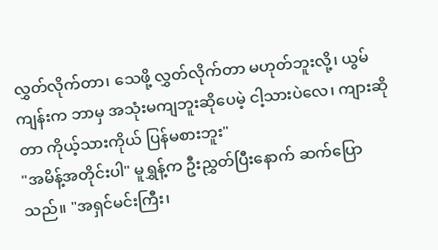လွှတ်လိုက်တာ၊ သေဖို့ လွှတ်လိုက်တာ မဟုတ်ဘူးလို့၊ ယွမ်ကျန်းက ဘာမှ အသုံးမကျဘူးဆိုပေမဲ့ ငါ့သားပဲလေ၊ ကျားဆိုတာ ကိုယ့်သားကိုယ် ပြန်မစားဘူး"
"အမိန့်အတိုင်းပါ" မူရွှန့်က ဦးညွှတ်ပြီးနောက် ဆက်ပြောသည်။ "အရှင်မင်းကြီး၊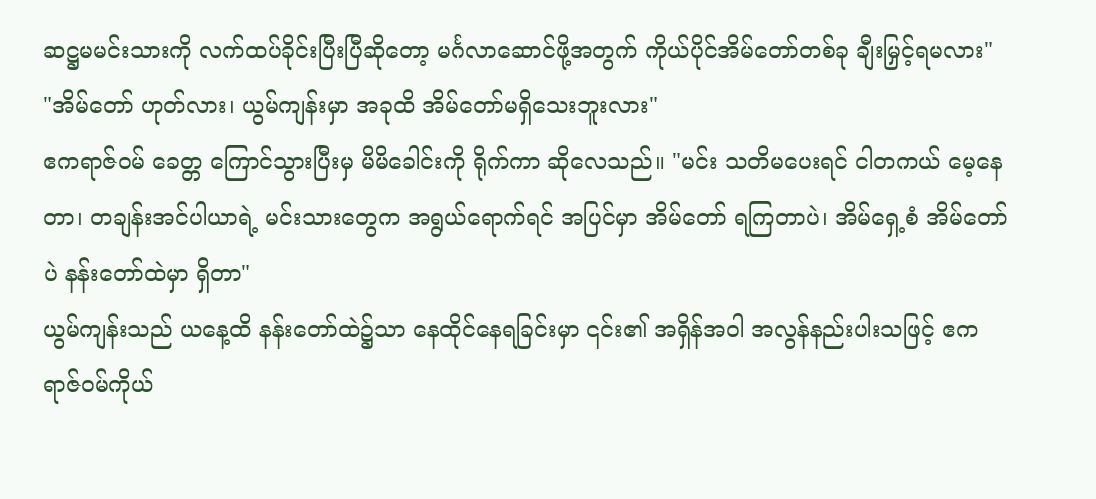ဆဋ္ဌမမင်းသားကို လက်ထပ်ခိုင်းပြီးပြီဆိုတော့ မင်္ဂလာဆောင်ဖို့အတွက် ကိုယ်ပိုင်အိမ်တော်တစ်ခု ချီးမြှင့်ရမလား"
"အိမ်တော် ဟုတ်လား၊ ယွမ်ကျန်းမှာ အခုထိ အိမ်တော်မရှိသေးဘူးလား"
ဧကရာဇ်ဝမ် ခေတ္တ ကြောင်သွားပြီးမှ မိမိခေါင်းကို ရိုက်ကာ ဆိုလေသည်။ "မင်း သတိမပေးရင် ငါတကယ် မေ့နေတာ၊ တချန်းအင်ပါယာရဲ့ မင်းသားတွေက အရွယ်ရောက်ရင် အပြင်မှာ အိမ်တော် ရကြတာပဲ၊ အိမ်ရှေ့စံ အိမ်တော်ပဲ နန်းတော်ထဲမှာ ရှိတာ"
ယွမ်ကျန်းသည် ယနေ့ထိ နန်းတော်ထဲ၌သာ နေထိုင်နေရခြင်းမှာ ၎င်း၏ အရှိန်အဝါ အလွန်နည်းပါးသဖြင့် ဧကရာဇ်ဝမ်ကိုယ်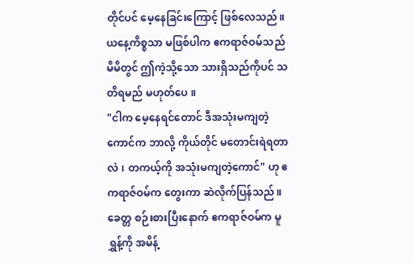တိုင်ပင် မေ့နေခြင်းကြောင့် ဖြစ်လေသည်။ ယနေ့ကိစ္စသာ မဖြစ်ပါက ဧကရာဇ်ဝမ်သည် မိမိတွင် ဤကဲ့သို့သော သားရှိသည်ကိုပင် သတိရမည် မဟုတ်ပေ။
"ငါက မေ့နေရင်တောင် ဒီအသုံးမကျတဲ့ကောင်က ဘာလို့ ကိုယ်တိုင် မတောင်းရဲရတာလဲ၊ တကယ့်ကို အသုံးမကျတဲ့ကောင်" ဟု ဧကရာဇ်ဝမ်က တွေးကာ ဆဲလိုက်ပြန်သည်။
ခေတ္တ စဉ်းစားပြီးနောက် ဧကရာဇ်ဝမ်က မူရွှန့်ကို အမိန့်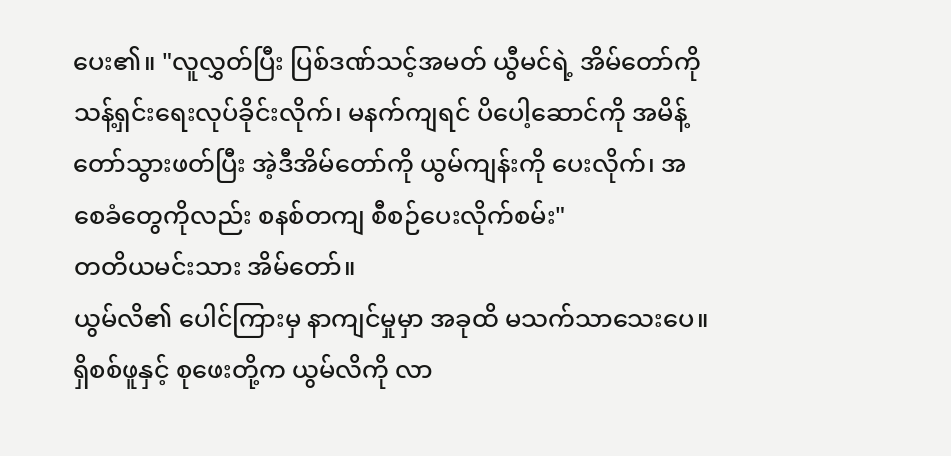ပေး၏။ "လူလွှတ်ပြီး ပြစ်ဒဏ်သင့်အမတ် ယွီမင်ရဲ့ အိမ်တော်ကို သန့်ရှင်းရေးလုပ်ခိုင်းလိုက်၊ မနက်ကျရင် ပိပေါ့ဆောင်ကို အမိန့်တော်သွားဖတ်ပြီး အဲ့ဒီအိမ်တော်ကို ယွမ်ကျန်းကို ပေးလိုက်၊ အစေခံတွေကိုလည်း စနစ်တကျ စီစဉ်ပေးလိုက်စမ်း"
တတိယမင်းသား အိမ်တော်။
ယွမ်လိ၏ ပေါင်ကြားမှ နာကျင်မှုမှာ အခုထိ မသက်သာသေးပေ။ ရှိစစ်ဖူနှင့် စုဖေးတို့က ယွမ်လိကို လာ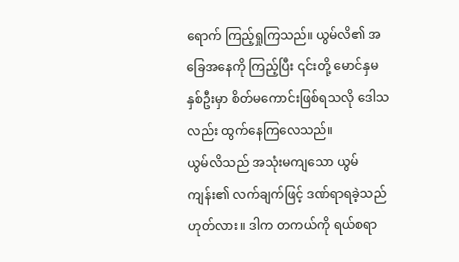ရောက် ကြည့်ရှုကြသည်။ ယွမ်လိ၏ အခြေအနေကို ကြည့်ပြီး ၎င်းတို့ မောင်နှမနှစ်ဦးမှာ စိတ်မကောင်းဖြစ်ရသလို ဒေါသလည်း ထွက်နေကြလေသည်။
ယွမ်လိသည် အသုံးမကျသော ယွမ်ကျန်း၏ လက်ချက်ဖြင့် ဒဏ်ရာရခဲ့သည် ဟုတ်လား။ ဒါက တကယ်ကို ရယ်စရာ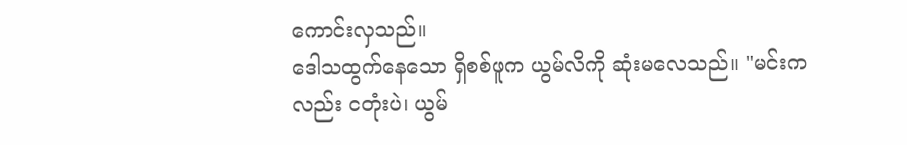ကောင်းလှသည်။
ဒေါသထွက်နေသော ရှိစစ်ဖူက ယွမ်လိကို ဆုံးမလေသည်။ "မင်းကလည်း ငတုံးပဲ၊ ယွမ်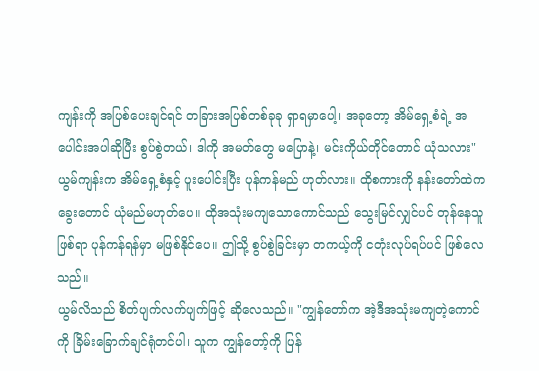ကျန်းကို အပြစ်ပေးချင်ရင် တခြားအပြစ်တစ်ခုခု ရှာရမှာပေါ့၊ အခုတော့ အိမ်ရှေ့စံရဲ့ အပေါင်းအပါဆိုပြီး စွပ်စွဲတယ်၊ ဒါကို အမတ်တွေ မပြောနဲ့၊ မင်းကိုယ်တိုင်တောင် ယုံသလား"
ယွမ်ကျန်းက အိမ်ရှေ့စံနှင့် ပူးပေါင်းပြီး ပုန်ကန်မည် ဟုတ်လား။ ထိုစကားကို နန်းတော်ထဲက ခွေးတောင် ယုံမည်မဟုတ်ပေ။ ထိုအသုံးမကျသောကောင်သည် သွေးမြင်လျှင်ပင် တုန်နေသူ ဖြစ်ရာ ပုန်ကန်ရန်မှာ မဖြစ်နိုင်ပေ။ ဤသို့ စွပ်စွဲခြင်းမှာ တကယ့်ကို ငတုံးလုပ်ရပ်ပင် ဖြစ်လေသည်။
ယွမ်လိသည် စိတ်ပျက်လက်ပျက်ဖြင့် ဆိုလေသည်။ "ကျွန်တော်က အဲ့ဒီအသုံးမကျတဲ့ကောင်ကို ခြိမ်းခြောက်ချင်ရုံတင်ပါ၊ သူက ကျွန်တော့်ကို ပြန်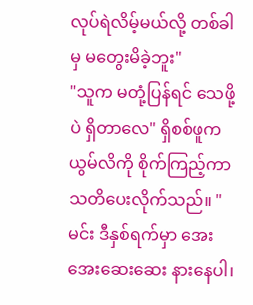လုပ်ရဲလိမ့်မယ်လို့ တစ်ခါမှ မတွေးမိခဲ့ဘူး"
"သူက မတုံ့ပြန်ရင် သေဖို့ပဲ ရှိတာလေ" ရှိစစ်ဖူက ယွမ်လိကို စိုက်ကြည့်ကာ သတိပေးလိုက်သည်။ "မင်း ဒီနှစ်ရက်မှာ အေးအေးဆေးဆေး နားနေပါ၊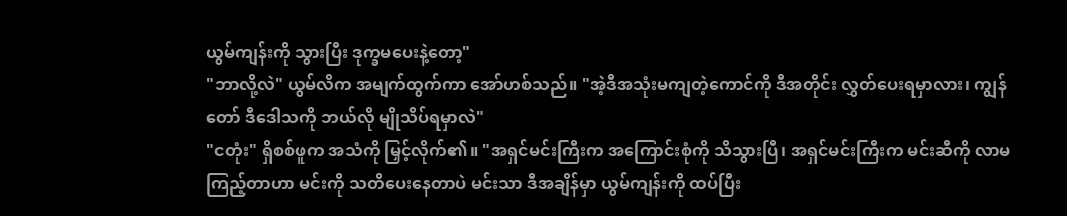ယွမ်ကျန်းကို သွားပြီး ဒုက္ခမပေးနဲ့တော့"
"ဘာလို့လဲ" ယွမ်လိက အမျက်ထွက်ကာ အော်ဟစ်သည်။ "အဲ့ဒီအသုံးမကျတဲ့ကောင်ကို ဒီအတိုင်း လွှတ်ပေးရမှာလား၊ ကျွန်တော် ဒီဒေါသကို ဘယ်လို မျိုသိပ်ရမှာလဲ"
"ငတုံး" ရှိစစ်ဖူက အသံကို မြှင့်လိုက်၏။ "အရှင်မင်းကြီးက အကြောင်းစုံကို သိသွားပြီ၊ အရှင်မင်းကြီးက မင်းဆီကို လာမကြည့်တာဟာ မင်းကို သတိပေးနေတာပဲ မင်းသာ ဒီအချိန်မှာ ယွမ်ကျန်းကို ထပ်ပြီး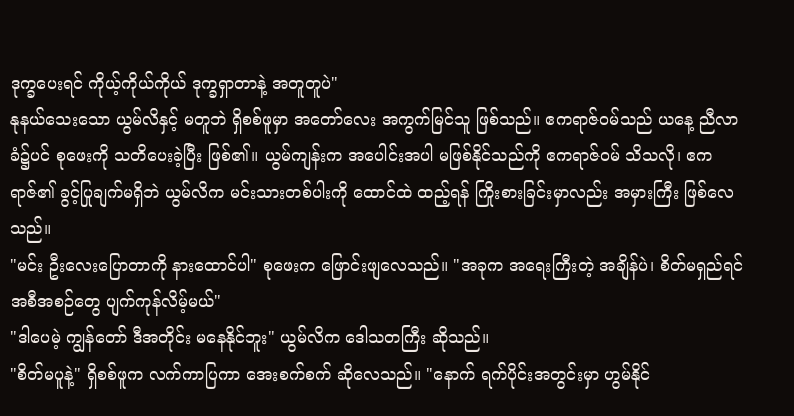ဒုက္ခပေးရင် ကိုယ့်ကိုယ်ကိုယ် ဒုက္ခရှာတာနဲ့ အတူတူပဲ"
နုနယ်သေးသော ယွမ်လိနှင့် မတူဘဲ ရှိစစ်ဖူမှာ အတော်လေး အကွက်မြင်သူ ဖြစ်သည်။ ဧကရာဇ်ဝမ်သည် ယနေ့ ညီလာခံ၌ပင် စုဖေးကို သတိပေးခဲ့ပြီး ဖြစ်၏။ ယွမ်ကျန်းက အပေါင်းအပါ မဖြစ်နိုင်သည်ကို ဧကရာဇ်ဝမ် သိသလို၊ ဧကရာဇ်၏ ခွင့်ပြုချက်မရှိဘဲ ယွမ်လိက မင်းသားတစ်ပါးကို ထောင်ထဲ ထည့်ရန် ကြိုးစားခြင်းမှာလည်း အမှားကြီး ဖြစ်လေသည်။
"မင်း ဦးလေးပြောတာကို နားထောင်ပါ" စုဖေးက ဖြောင်းဖျလေသည်။ "အခုက အရေးကြီးတဲ့ အချိန်ပဲ၊ စိတ်မရှည်ရင် အစီအစဉ်တွေ ပျက်ကုန်လိမ့်မယ်"
"ဒါပေမဲ့ ကျွန်တော် ဒီအတိုင်း မနေနိုင်ဘူး" ယွမ်လိက ဒေါသတကြီး ဆိုသည်။
"စိတ်မပူနဲ့" ရှိစစ်ဖူက လက်ကာပြကာ အေးစက်စက် ဆိုလေသည်။ "နောက် ရက်ပိုင်းအတွင်းမှာ ဟွမ်နိုင်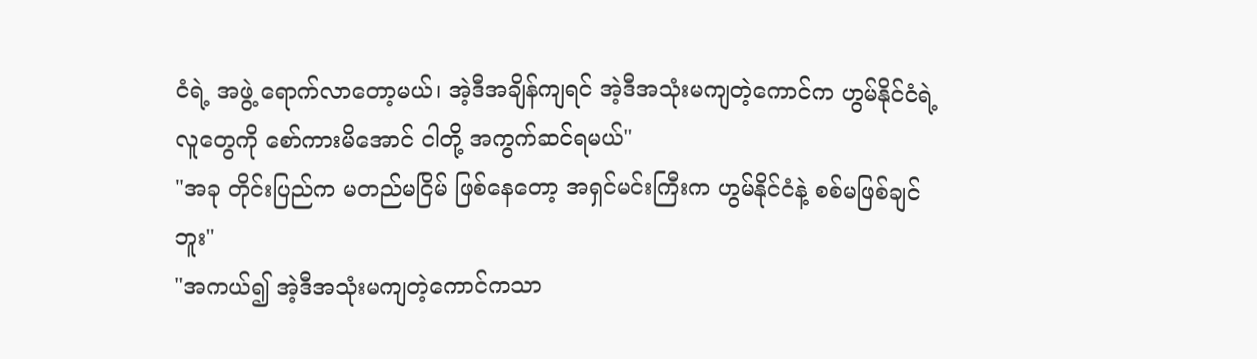ငံရဲ့ အဖွဲ့ ရောက်လာတော့မယ်၊ အဲ့ဒီအချိန်ကျရင် အဲ့ဒီအသုံးမကျတဲ့ကောင်က ဟွမ်နိုင်ငံရဲ့ လူတွေကို စော်ကားမိအောင် ငါတို့ အကွက်ဆင်ရမယ်"
"အခု တိုင်းပြည်က မတည်မငြိမ် ဖြစ်နေတော့ အရှင်မင်းကြီးက ဟွမ်နိုင်ငံနဲ့ စစ်မဖြစ်ချင်ဘူး"
"အကယ်၍ အဲ့ဒီအသုံးမကျတဲ့ကောင်ကသာ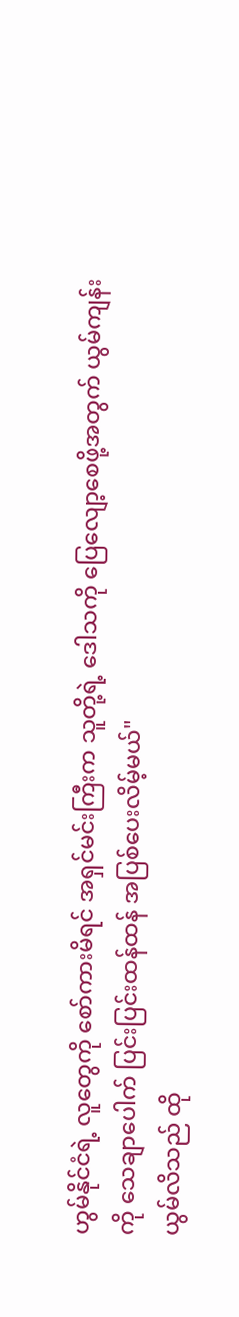ဟွမ်နိုင်ငံရဲ့ လူတွေကို စော်ကားမိရင် အရှင်မင်းကြီးက သူတို့ရဲ့ ဒေါသကို ပြေလျော့စေဖို့အတွက် ယွမ်ကျန်းကို သေချာပေါက် ပြင်းပြင်းထန်ထန် အပြစ်ပေးလိမ့်မယ်"
ယွမ်လိသည် ထို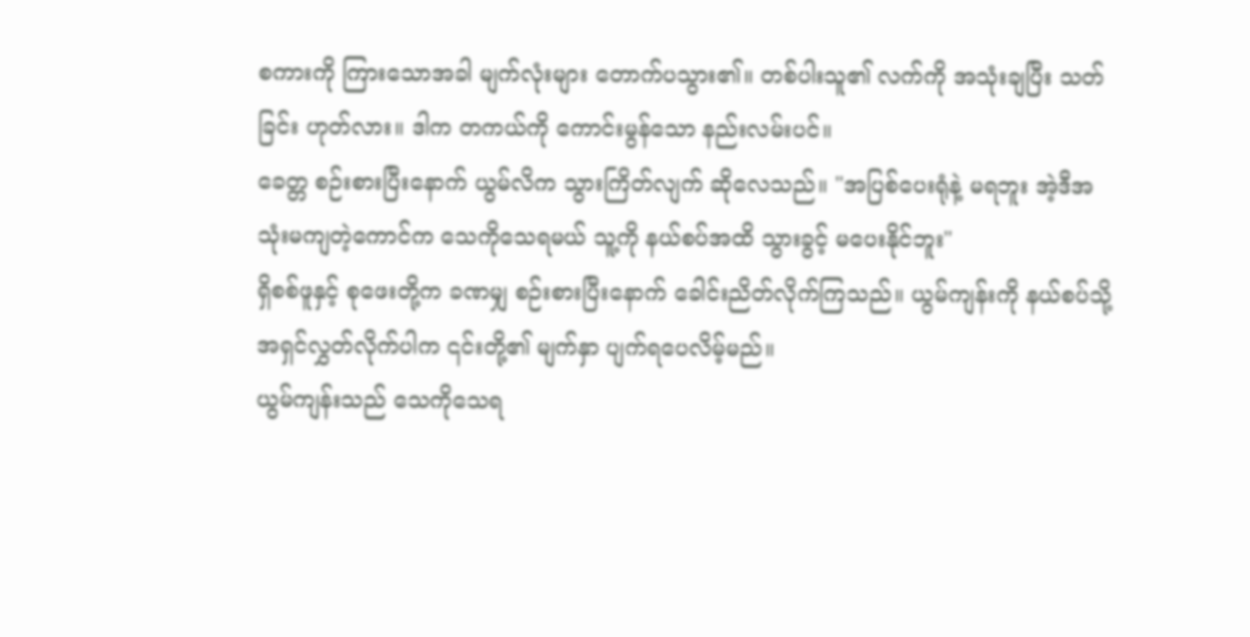စကားကို ကြားသောအခါ မျက်လုံးများ တောက်ပသွား၏။ တစ်ပါးသူ၏ လက်ကို အသုံးချပြီး သတ်ခြင်း ဟုတ်လား။ ဒါက တကယ်ကို ကောင်းမွန်သော နည်းလမ်းပင်။
ခေတ္တ စဉ်းစားပြီးနောက် ယွမ်လိက သွားကြိတ်လျက် ဆိုလေသည်။ "အပြစ်ပေးရုံနဲ့ မရဘူး အဲ့ဒီအသုံးမကျတဲ့ကောင်က သေကိုသေရမယ် သူ့ကို နယ်စပ်အထိ သွားခွင့် မပေးနိုင်ဘူး"
ရှိစစ်ဖူနှင့် စုဖေးတို့က ခဏမျှ စဉ်းစားပြီးနောက် ခေါင်းညိတ်လိုက်ကြသည်။ ယွမ်ကျန်းကို နယ်စပ်သို့ အရှင်လွှတ်လိုက်ပါက ၎င်းတို့၏ မျက်နှာ ပျက်ရပေလိမ့်မည်။
ယွမ်ကျန်းသည် သေကိုသေရ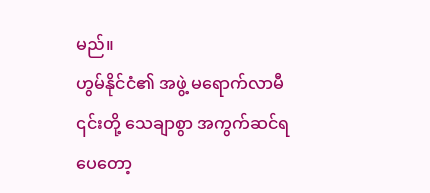မည်။
ဟွမ်နိုင်ငံ၏ အဖွဲ့ မရောက်လာမီ ၎င်းတို့ သေချာစွာ အကွက်ဆင်ရပေတော့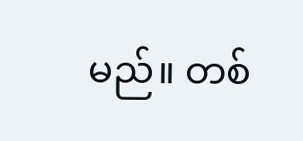မည်။ တစ်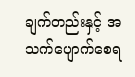ချက်တည်းနှင့် အသက်ပျောက်စေရ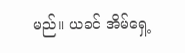မည်။ ယခင် အိမ်ရှေ့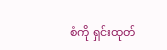စံကို ရှင်းထုတ်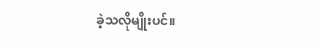ခဲ့သလိုမျိုးပင်။